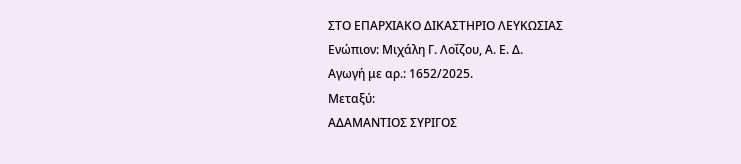ΣΤΟ ΕΠΑΡΧΙΑΚΟ ΔΙΚΑΣΤΗΡΙΟ ΛΕΥΚΩΣΙΑΣ
Ενώπιον: Μιχάλη Γ. Λοΐζου, Α. Ε. Δ.
Αγωγή με αρ.: 1652/2025.
Μεταξύ:
ΑΔΑΜΑΝΤΙΟΣ ΣΥΡΙΓΟΣ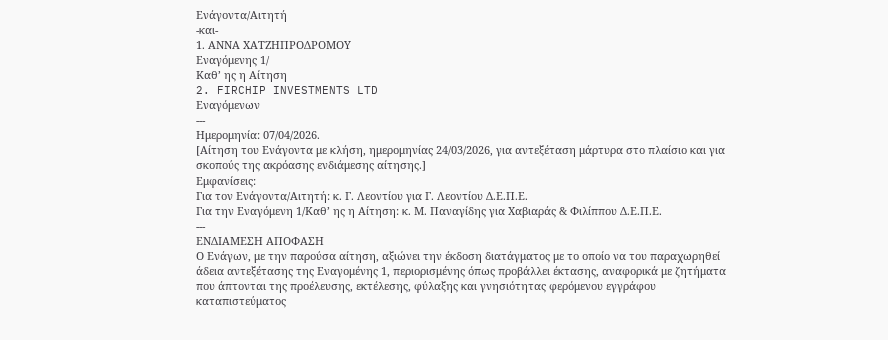Ενάγοντα/Αιτητή
-και-
1. ΑΝΝΑ ΧΑΤΖΗΠΡΟΔΡΟΜΟΥ
Εναγόμενης 1/
Καθ’ ης η Αίτηση
2. FIRCHIP INVESTMENTS LTD
Εναγόμενων
---
Ημερομηνία: 07/04/2026.
[Αίτηση του Ενάγοντα με κλήση, ημερομηνίας 24/03/2026, για αντεξέταση μάρτυρα στο πλαίσιο και για σκοπούς της ακρόασης ενδιάμεσης αίτησης.]
Εμφανίσεις:
Για τον Ενάγοντα/Αιτητή: κ. Γ. Λεοντίου για Γ. Λεοντίου Δ.Ε.Π.Ε.
Για την Εναγόμενη 1/Καθ’ ης η Αίτηση: κ. Μ. Παναγίδης για Χαβιαράς & Φιλίππου Δ.Ε.Π.Ε.
---
ΕΝΔΙΑΜΕΣΗ ΑΠΟΦΑΣΗ
Ο Ενάγων, με την παρούσα αίτηση, αξιώνει την έκδοση διατάγματος με το οποίο να του παραχωρηθεί άδεια αντεξέτασης της Εναγομένης 1, περιορισμένης όπως προβάλλει έκτασης, αναφορικά με ζητήματα που άπτονται της προέλευσης, εκτέλεσης, φύλαξης και γνησιότητας φερόμενου εγγράφου καταπιστεύματος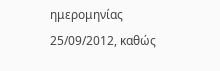ημερομηνίας 25/09/2012, καθώς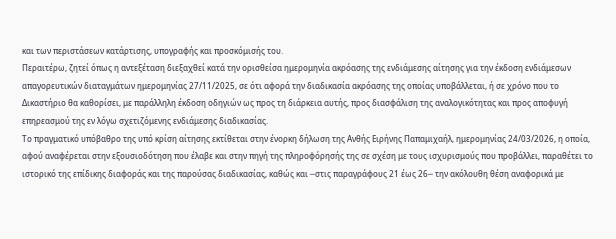και των περιστάσεων κατάρτισης, υπογραφής και προσκόμισής του.
Περαιτέρω, ζητεί όπως η αντεξέταση διεξαχθεί κατά την ορισθείσα ημερομηνία ακρόασης της ενδιάμεσης αίτησης για την έκδοση ενδιάμεσων απαγορευτικών διαταγμάτων ημερομηνίας 27/11/2025, σε ότι αφορά την διαδικασία ακρόασης της οποίας υποβάλλεται, ή σε χρόνο που το Δικαστήριο θα καθορίσει, με παράλληλη έκδοση οδηγιών ως προς τη διάρκεια αυτής, προς διασφάλιση της αναλογικότητας και προς αποφυγή επηρεασμού της εν λόγω σχετιζόμενης ενδιάμεσης διαδικασίας.
Το πραγματικό υπόβαθρο της υπό κρίση αίτησης εκτίθεται στην ένορκη δήλωση της Ανθής Ειρήνης Παπαμιχαήλ, ημερομηνίας 24/03/2026, η οποία, αφού αναφέρεται στην εξουσιοδότηση που έλαβε και στην πηγή της πληροφόρησής της σε σχέση με τους ισχυρισμούς που προβάλλει, παραθέτει το ιστορικό της επίδικης διαφοράς και της παρούσας διαδικασίας, καθώς και ─στις παραγράφους 21 έως 26─ την ακόλουθη θέση αναφορικά με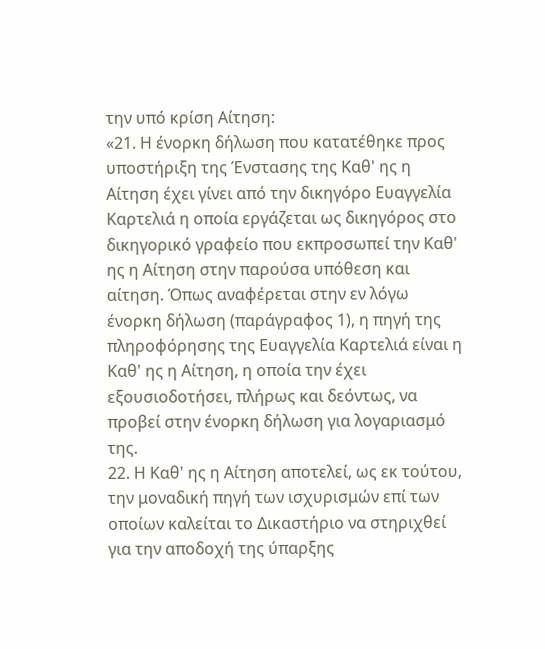την υπό κρίση Αίτηση:
«21. Η ένορκη δήλωση που κατατέθηκε προς υποστήριξη της Ένστασης της Καθ' ης η Αίτηση έχει γίνει από την δικηγόρο Ευαγγελία Καρτελιά η οποία εργάζεται ως δικηγόρος στο δικηγορικό γραφείο που εκπροσωπεί την Καθ' ης η Αίτηση στην παρούσα υπόθεση και αίτηση. Όπως αναφέρεται στην εν λόγω ένορκη δήλωση (παράγραφος 1), η πηγή της πληροφόρησης της Ευαγγελία Καρτελιά είναι η Καθ' ης η Αίτηση, η οποία την έχει εξουσιοδοτήσει, πλήρως και δεόντως, να προβεί στην ένορκη δήλωση για λογαριασμό της.
22. Η Καθ' ης η Αίτηση αποτελεί, ως εκ τούτου, την μοναδική πηγή των ισχυρισμών επί των οποίων καλείται το Δικαστήριο να στηριχθεί για την αποδοχή της ύπαρξης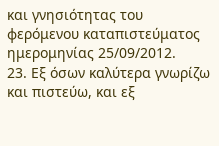και γνησιότητας του φερόμενου καταπιστεύματος ημερομηνίας 25/09/2012.
23. Εξ όσων καλύτερα γνωρίζω και πιστεύω, και εξ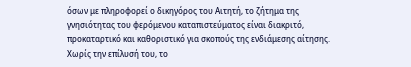όσων με πληροφορεί ο δικηγόρος του Αιτητή, το ζήτημα της γνησιότητας του φερόμενου καταπιστεύματος είναι διακριτό, προκαταρτικό και καθοριστικό για σκοπούς της ενδιάμεσης αίτησης. Χωρίς την επίλυσή του, το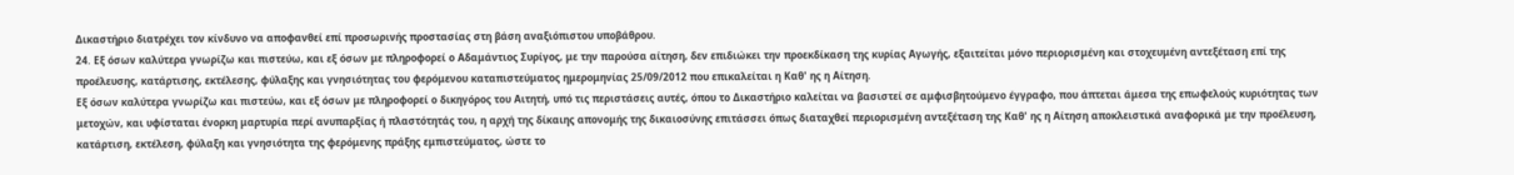Δικαστήριο διατρέχει τον κίνδυνο να αποφανθεί επί προσωρινής προστασίας στη βάση αναξιόπιστου υποβάθρου.
24. Εξ όσων καλύτερα γνωρίζω και πιστεύω, και εξ όσων με πληροφορεί ο Αδαμάντιος Συρίγος, με την παρούσα αίτηση, δεν επιδιώκει την προεκδίκαση της κυρίας Αγωγής, εξαιτείται μόνο περιορισμένη και στοχευμένη αντεξέταση επί της προέλευσης, κατάρτισης, εκτέλεσης, φύλαξης και γνησιότητας του φερόμενου καταπιστεύματος ημερομηνίας 25/09/2012 που επικαλείται η Καθ' ης η Αίτηση.
Εξ όσων καλύτερα γνωρίζω και πιστεύω, και εξ όσων με πληροφορεί ο δικηγόρος του Αιτητή, υπό τις περιστάσεις αυτές, όπου το Δικαστήριο καλείται να βασιστεί σε αμφισβητούμενο έγγραφο, που άπτεται άμεσα της επωφελούς κυριότητας των μετοχών, και υφίσταται ένορκη μαρτυρία περί ανυπαρξίας ή πλαστότητάς του, η αρχή της δίκαιης απονομής της δικαιοσύνης επιτάσσει όπως διαταχθεί περιορισμένη αντεξέταση της Καθ' ης η Αίτηση αποκλειστικά αναφορικά με την προέλευση, κατάρτιση, εκτέλεση, φύλαξη και γνησιότητα της φερόμενης πράξης εμπιστεύματος, ώστε το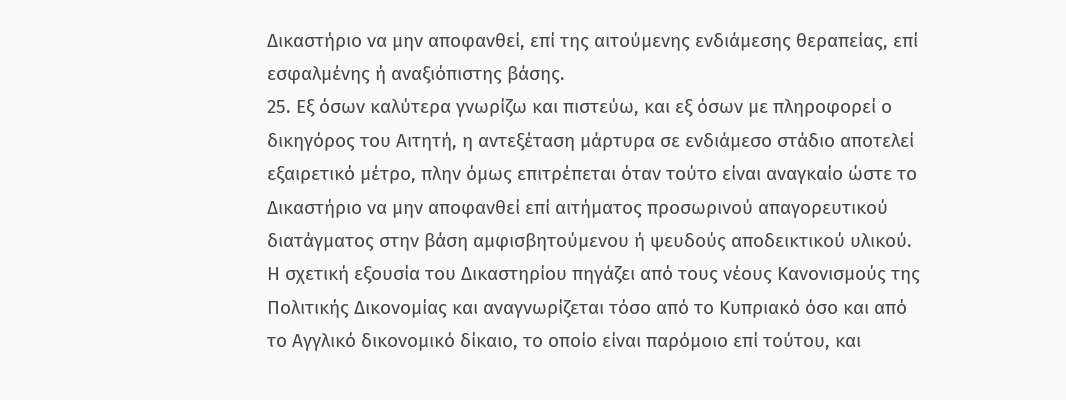Δικαστήριο να μην αποφανθεί, επί της αιτούμενης ενδιάμεσης θεραπείας, επί εσφαλμένης ή αναξιόπιστης βάσης.
25. Εξ όσων καλύτερα γνωρίζω και πιστεύω, και εξ όσων με πληροφορεί ο δικηγόρος του Αιτητή, η αντεξέταση μάρτυρα σε ενδιάμεσο στάδιο αποτελεί εξαιρετικό μέτρο, πλην όμως επιτρέπεται όταν τούτο είναι αναγκαίο ώστε το Δικαστήριο να μην αποφανθεί επί αιτήματος προσωρινού απαγορευτικού διατάγματος στην βάση αμφισβητούμενου ή ψευδούς αποδεικτικού υλικού. Η σχετική εξουσία του Δικαστηρίου πηγάζει από τους νέους Κανονισμούς της Πολιτικής Δικονομίας και αναγνωρίζεται τόσο από το Κυπριακό όσο και από το Αγγλικό δικονομικό δίκαιο, το οποίο είναι παρόμοιο επί τούτου, και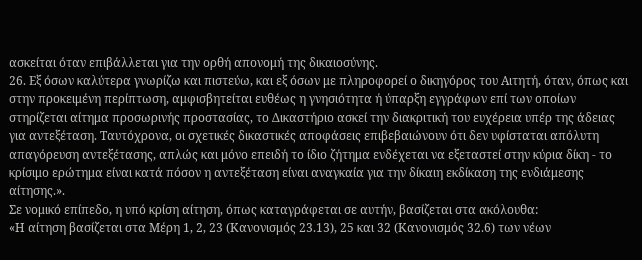ασκείται όταν επιβάλλεται για την ορθή απονομή της δικαιοσύνης.
26. Εξ όσων καλύτερα γνωρίζω και πιστεύω, και εξ όσων με πληροφορεί ο δικηγόρος του Αιτητή, όταν, όπως και στην προκειμένη περίπτωση, αμφισβητείται ευθέως η γνησιότητα ή ύπαρξη εγγράφων επί των οποίων στηρίζεται αίτημα προσωρινής προστασίας, το Δικαστήριο ασκεί την διακριτική του ευχέρεια υπέρ της άδειας για αντεξέταση. Ταυτόχρονα, οι σχετικές δικαστικές αποφάσεις επιβεβαιώνουν ότι δεν υφίσταται απόλυτη απαγόρευση αντεξέτασης, απλώς και μόνο επειδή το ίδιο ζήτημα ενδέχεται να εξεταστεί στην κύρια δίκη - το κρίσιμο ερώτημα είναι κατά πόσον η αντεξέταση είναι αναγκαία για την δίκαιη εκδίκαση της ενδιάμεσης αίτησης.».
Σε νομικό επίπεδο, η υπό κρίση αίτηση, όπως καταγράφεται σε αυτήν, βασίζεται στα ακόλουθα:
«Η αίτηση βασίζεται στα Μέρη 1, 2, 23 (Κανονισμός 23.13), 25 και 32 (Κανονισμός 32.6) των νέων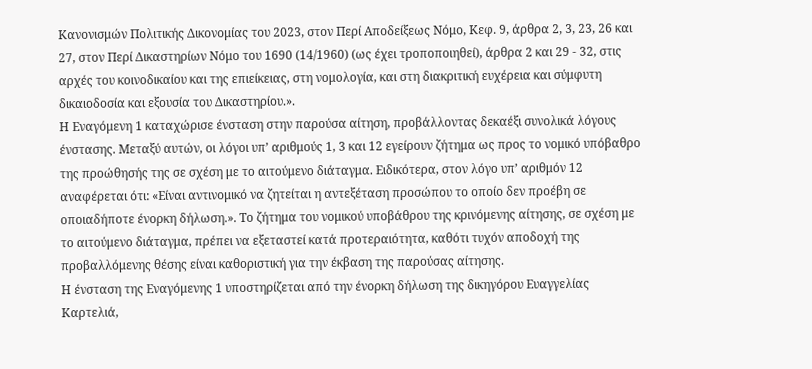Κανονισμών Πολιτικής Δικονομίας του 2023, στον Περί Αποδείξεως Νόμο, Κεφ. 9, άρθρα 2, 3, 23, 26 και 27, στον Περί Δικαστηρίων Νόμο του 1690 (14/1960) (ως έχει τροποποιηθεί), άρθρα 2 και 29 - 32, στις αρχές του κοινοδικαίου και της επιείκειας, στη νομολογία, και στη διακριτική ευχέρεια και σύμφυτη δικαιοδοσία και εξουσία του Δικαστηρίου.».
Η Εναγόμενη 1 καταχώρισε ένσταση στην παρούσα αίτηση, προβάλλοντας δεκαέξι συνολικά λόγους ένστασης. Μεταξύ αυτών, οι λόγοι υπ’ αριθμούς 1, 3 και 12 εγείρουν ζήτημα ως προς το νομικό υπόβαθρο της προώθησής της σε σχέση με το αιτούμενο διάταγμα. Ειδικότερα, στον λόγο υπ’ αριθμόν 12 αναφέρεται ότι: «Είναι αντινομικό να ζητείται η αντεξέταση προσώπου το οποίο δεν προέβη σε οποιαδήποτε ένορκη δήλωση.». Το ζήτημα του νομικού υποβάθρου της κρινόμενης αίτησης, σε σχέση με το αιτούμενο διάταγμα, πρέπει να εξεταστεί κατά προτεραιότητα, καθότι τυχόν αποδοχή της προβαλλόμενης θέσης είναι καθοριστική για την έκβαση της παρούσας αίτησης.
Η ένσταση της Εναγόμενης 1 υποστηρίζεται από την ένορκη δήλωση της δικηγόρου Ευαγγελίας Καρτελιά,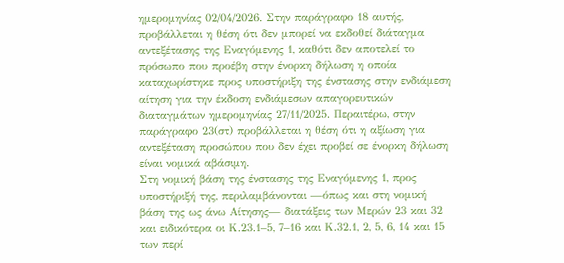ημερομηνίας 02/04/2026. Στην παράγραφο 18 αυτής, προβάλλεται η θέση ότι δεν μπορεί να εκδοθεί διάταγμα αντεξέτασης της Εναγόμενης 1, καθότι δεν αποτελεί το πρόσωπο που προέβη στην ένορκη δήλωση η οποία καταχωρίστηκε προς υποστήριξη της ένστασης στην ενδιάμεση αίτηση για την έκδοση ενδιάμεσων απαγορευτικών διαταγμάτων ημερομηνίας 27/11/2025. Περαιτέρω, στην παράγραφο 23(στ) προβάλλεται η θέση ότι η αξίωση για αντεξέταση προσώπου που δεν έχει προβεί σε ένορκη δήλωση είναι νομικά αβάσιμη.
Στη νομική βάση της ένστασης της Εναγόμενης 1, προς υποστήριξή της, περιλαμβάνονται —όπως και στη νομική βάση της ως άνω Αίτησης— διατάξεις των Μερών 23 και 32 και ειδικότερα οι Κ.23.1–5, 7–16 και Κ.32.1, 2, 5, 6, 14 και 15 των περί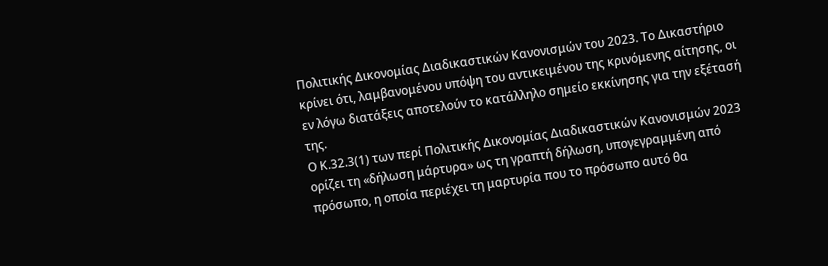Πολιτικής Δικονομίας Διαδικαστικών Κανονισμών του 2023. Το Δικαστήριο κρίνει ότι, λαμβανομένου υπόψη του αντικειμένου της κρινόμενης αίτησης, οι εν λόγω διατάξεις αποτελούν το κατάλληλο σημείο εκκίνησης για την εξέτασή της.
Ο Κ.32.3(1) των περί Πολιτικής Δικονομίας Διαδικαστικών Κανονισμών 2023 ορίζει τη «δήλωση μάρτυρα» ως τη γραπτή δήλωση, υπογεγραμμένη από πρόσωπο, η οποία περιέχει τη μαρτυρία που το πρόσωπο αυτό θα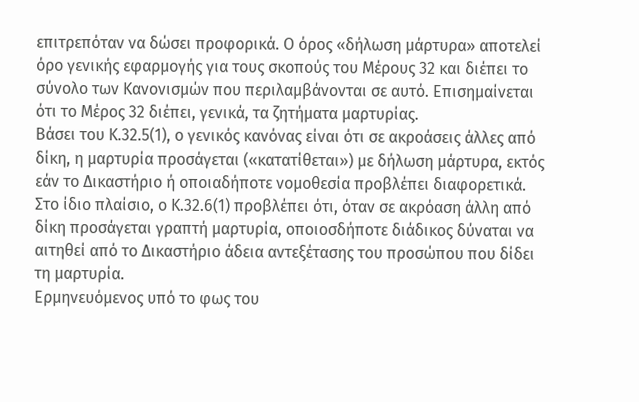επιτρεπόταν να δώσει προφορικά. Ο όρος «δήλωση μάρτυρα» αποτελεί όρο γενικής εφαρμογής για τους σκοπούς του Μέρους 32 και διέπει το σύνολο των Κανονισμών που περιλαμβάνονται σε αυτό. Επισημαίνεται ότι το Μέρος 32 διέπει, γενικά, τα ζητήματα μαρτυρίας.
Βάσει του Κ.32.5(1), ο γενικός κανόνας είναι ότι σε ακροάσεις άλλες από δίκη, η μαρτυρία προσάγεται («κατατίθεται») με δήλωση μάρτυρα, εκτός εάν το Δικαστήριο ή οποιαδήποτε νομοθεσία προβλέπει διαφορετικά.
Στο ίδιο πλαίσιο, ο Κ.32.6(1) προβλέπει ότι, όταν σε ακρόαση άλλη από δίκη προσάγεται γραπτή μαρτυρία, οποιοσδήποτε διάδικος δύναται να αιτηθεί από το Δικαστήριο άδεια αντεξέτασης του προσώπου που δίδει τη μαρτυρία.
Ερμηνευόμενος υπό το φως του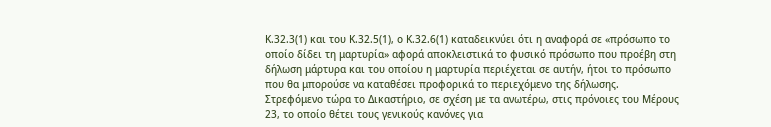Κ.32.3(1) και του Κ.32.5(1), ο Κ.32.6(1) καταδεικνύει ότι η αναφορά σε «πρόσωπο το οποίο δίδει τη μαρτυρία» αφορά αποκλειστικά το φυσικό πρόσωπο που προέβη στη δήλωση μάρτυρα και του οποίου η μαρτυρία περιέχεται σε αυτήν, ήτοι το πρόσωπο που θα μπορούσε να καταθέσει προφορικά το περιεχόμενο της δήλωσης.
Στρεφόμενο τώρα το Δικαστήριο, σε σχέση με τα ανωτέρω, στις πρόνοιες του Μέρους 23, το οποίο θέτει τους γενικούς κανόνες για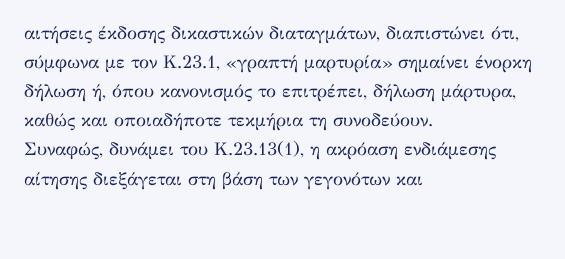αιτήσεις έκδοσης δικαστικών διαταγμάτων, διαπιστώνει ότι, σύμφωνα με τον Κ.23.1, «γραπτή μαρτυρία» σημαίνει ένορκη δήλωση ή, όπου κανονισμός το επιτρέπει, δήλωση μάρτυρα, καθώς και οποιαδήποτε τεκμήρια τη συνοδεύουν.
Συναφώς, δυνάμει του Κ.23.13(1), η ακρόαση ενδιάμεσης αίτησης διεξάγεται στη βάση των γεγονότων και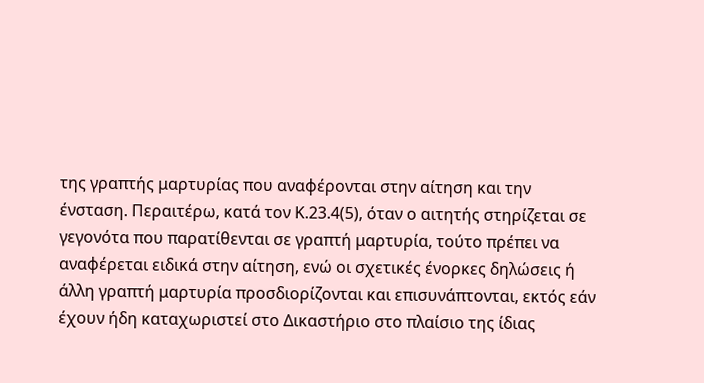της γραπτής μαρτυρίας που αναφέρονται στην αίτηση και την ένσταση. Περαιτέρω, κατά τον Κ.23.4(5), όταν ο αιτητής στηρίζεται σε γεγονότα που παρατίθενται σε γραπτή μαρτυρία, τούτο πρέπει να αναφέρεται ειδικά στην αίτηση, ενώ οι σχετικές ένορκες δηλώσεις ή άλλη γραπτή μαρτυρία προσδιορίζονται και επισυνάπτονται, εκτός εάν έχουν ήδη καταχωριστεί στο Δικαστήριο στο πλαίσιο της ίδιας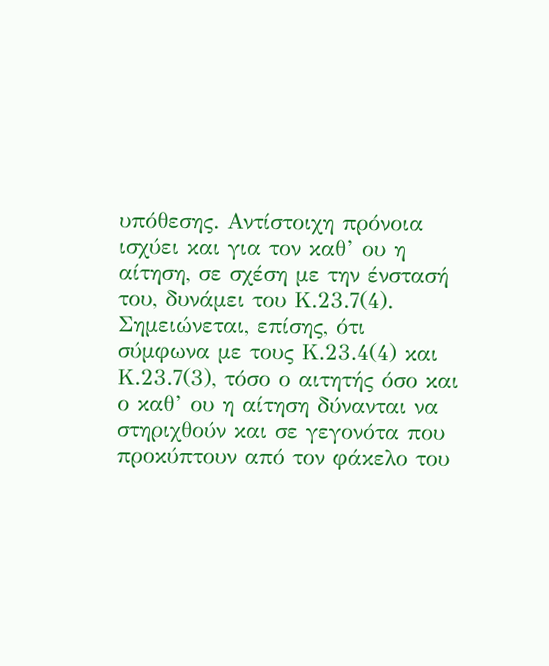υπόθεσης. Αντίστοιχη πρόνοια ισχύει και για τον καθ’ ου η αίτηση, σε σχέση με την ένστασή του, δυνάμει του Κ.23.7(4). Σημειώνεται, επίσης, ότι σύμφωνα με τους Κ.23.4(4) και Κ.23.7(3), τόσο ο αιτητής όσο και ο καθ’ ου η αίτηση δύνανται να στηριχθούν και σε γεγονότα που προκύπτουν από τον φάκελο του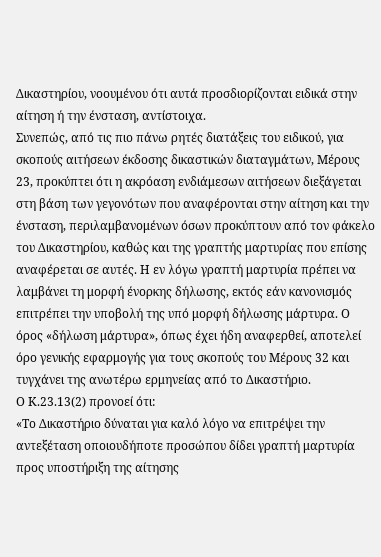Δικαστηρίου, νοουμένου ότι αυτά προσδιορίζονται ειδικά στην αίτηση ή την ένσταση, αντίστοιχα.
Συνεπώς, από τις πιο πάνω ρητές διατάξεις του ειδικού, για σκοπούς αιτήσεων έκδοσης δικαστικών διαταγμάτων, Μέρους 23, προκύπτει ότι η ακρόαση ενδιάμεσων αιτήσεων διεξάγεται στη βάση των γεγονότων που αναφέρονται στην αίτηση και την ένσταση, περιλαμβανομένων όσων προκύπτουν από τον φάκελο του Δικαστηρίου, καθώς και της γραπτής μαρτυρίας που επίσης αναφέρεται σε αυτές. Η εν λόγω γραπτή μαρτυρία πρέπει να λαμβάνει τη μορφή ένορκης δήλωσης, εκτός εάν κανονισμός επιτρέπει την υποβολή της υπό μορφή δήλωσης μάρτυρα. Ο όρος «δήλωση μάρτυρα», όπως έχει ήδη αναφερθεί, αποτελεί όρο γενικής εφαρμογής για τους σκοπούς του Μέρους 32 και τυγχάνει της ανωτέρω ερμηνείας από το Δικαστήριο.
Ο Κ.23.13(2) προνοεί ότι:
«Το Δικαστήριο δύναται για καλό λόγο να επιτρέψει την αντεξέταση οποιουδήποτε προσώπου δίδει γραπτή μαρτυρία προς υποστήριξη της αίτησης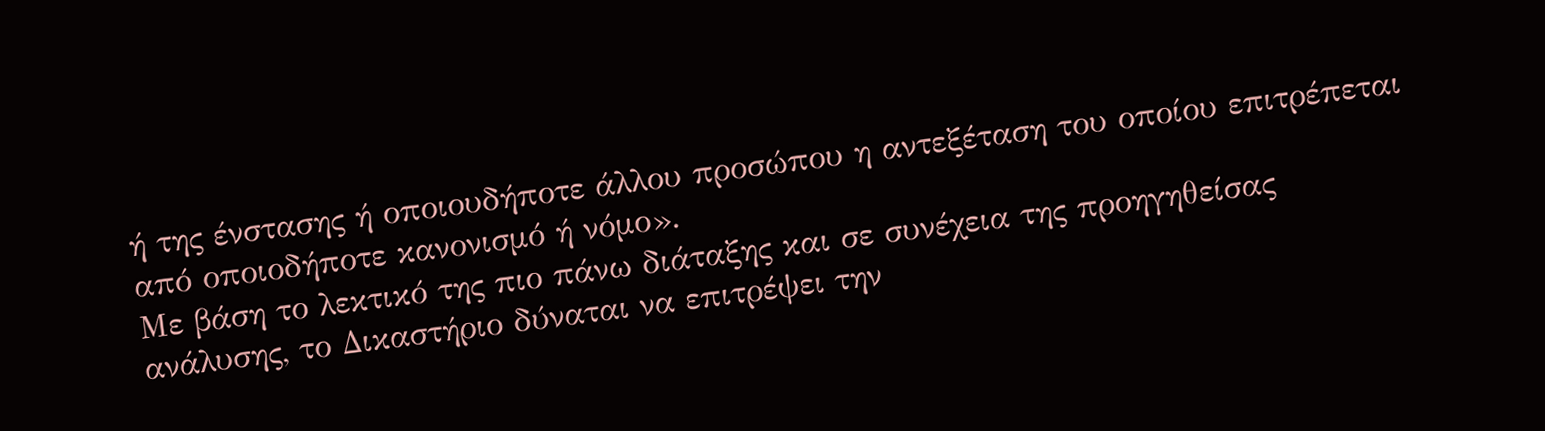ή της ένστασης ή οποιουδήποτε άλλου προσώπου η αντεξέταση του οποίου επιτρέπεται από οποιοδήποτε κανονισμό ή νόμο».
Με βάση το λεκτικό της πιο πάνω διάταξης και σε συνέχεια της προηγηθείσας ανάλυσης, το Δικαστήριο δύναται να επιτρέψει την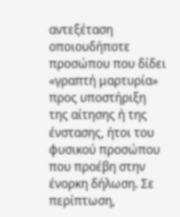αντεξέταση οποιουδήποτε προσώπου που δίδει «γραπτή μαρτυρία» προς υποστήριξη της αίτησης ή της ένστασης, ήτοι του φυσικού προσώπου που προέβη στην ένορκη δήλωση. Σε περίπτωση,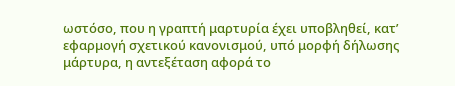ωστόσο, που η γραπτή μαρτυρία έχει υποβληθεί, κατ’ εφαρμογή σχετικού κανονισμού, υπό μορφή δήλωσης μάρτυρα, η αντεξέταση αφορά το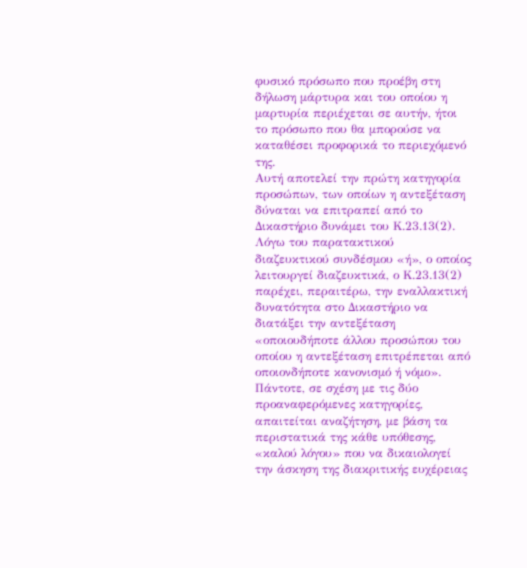φυσικό πρόσωπο που προέβη στη δήλωση μάρτυρα και του οποίου η μαρτυρία περιέχεται σε αυτήν, ήτοι το πρόσωπο που θα μπορούσε να καταθέσει προφορικά το περιεχόμενό της.
Αυτή αποτελεί την πρώτη κατηγορία προσώπων, των οποίων η αντεξέταση δύναται να επιτραπεί από το Δικαστήριο δυνάμει του Κ.23.13(2). Λόγω του παρατακτικού διαζευκτικού συνδέσμου «ή», ο οποίος λειτουργεί διαζευκτικά, ο Κ.23.13(2) παρέχει, περαιτέρω, την εναλλακτική δυνατότητα στο Δικαστήριο να διατάξει την αντεξέταση «οποιουδήποτε άλλου προσώπου του οποίου η αντεξέταση επιτρέπεται από οποιονδήποτε κανονισμό ή νόμο».
Πάντοτε, σε σχέση με τις δύο προαναφερόμενες κατηγορίες, απαιτείται αναζήτηση, με βάση τα περιστατικά της κάθε υπόθεσης, «καλού λόγου» που να δικαιολογεί την άσκηση της διακριτικής ευχέρειας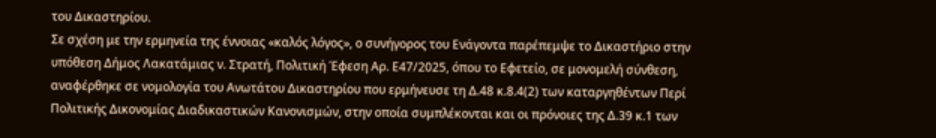του Δικαστηρίου.
Σε σχέση με την ερμηνεία της έννοιας «καλός λόγος», ο συνήγορος του Ενάγοντα παρέπεμψε το Δικαστήριο στην υπόθεση Δήμος Λακατάμιας ν. Στρατή, Πολιτική Έφεση Αρ. Ε47/2025, όπου το Εφετείο, σε μονομελή σύνθεση, αναφέρθηκε σε νομολογία του Ανωτάτου Δικαστηρίου που ερμήνευσε τη Δ.48 κ.8.4(2) των καταργηθέντων Περί Πολιτικής Δικονομίας Διαδικαστικών Κανονισμών, στην οποία συμπλέκονται και οι πρόνοιες της Δ.39 κ.1 των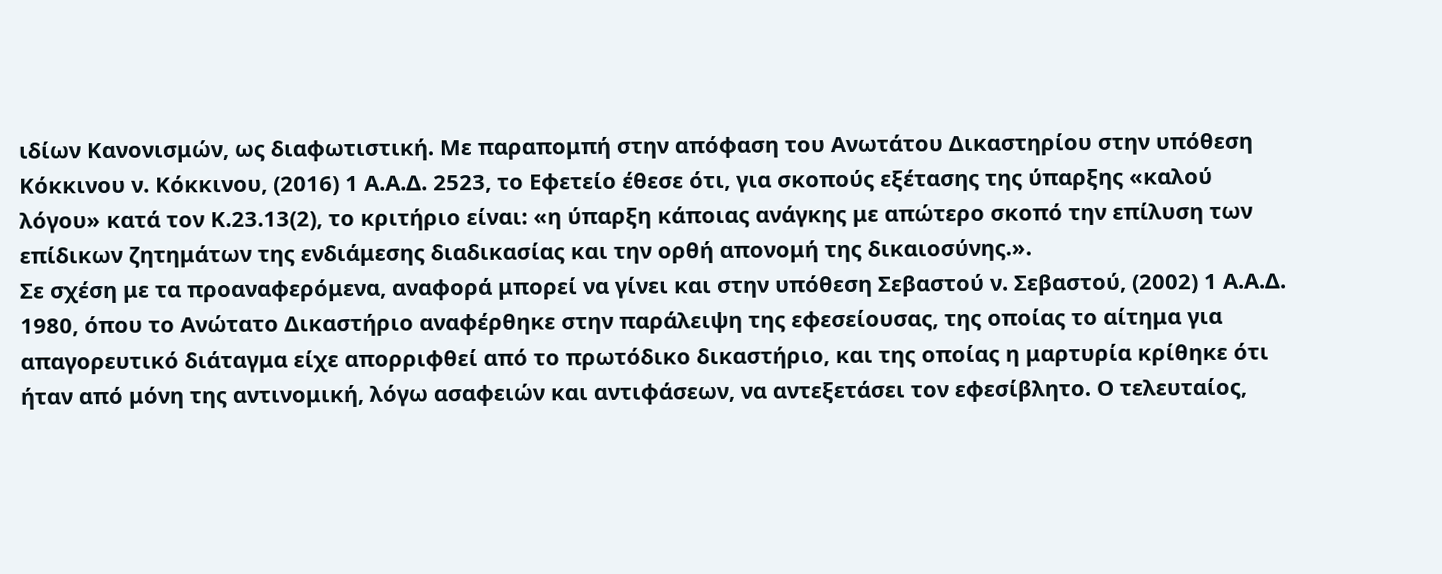ιδίων Κανονισμών, ως διαφωτιστική. Με παραπομπή στην απόφαση του Ανωτάτου Δικαστηρίου στην υπόθεση Κόκκινου ν. Κόκκινου, (2016) 1 Α.Α.Δ. 2523, το Εφετείο έθεσε ότι, για σκοπούς εξέτασης της ύπαρξης «καλού λόγου» κατά τον Κ.23.13(2), το κριτήριο είναι: «η ύπαρξη κάποιας ανάγκης με απώτερο σκοπό την επίλυση των επίδικων ζητημάτων της ενδιάμεσης διαδικασίας και την ορθή απονομή της δικαιοσύνης.».
Σε σχέση με τα προαναφερόμενα, αναφορά μπορεί να γίνει και στην υπόθεση Σεβαστού ν. Σεβαστού, (2002) 1 Α.Α.Δ. 1980, όπου το Ανώτατο Δικαστήριο αναφέρθηκε στην παράλειψη της εφεσείουσας, της οποίας το αίτημα για απαγορευτικό διάταγμα είχε απορριφθεί από το πρωτόδικο δικαστήριο, και της οποίας η μαρτυρία κρίθηκε ότι ήταν από μόνη της αντινομική, λόγω ασαφειών και αντιφάσεων, να αντεξετάσει τον εφεσίβλητο. Ο τελευταίος,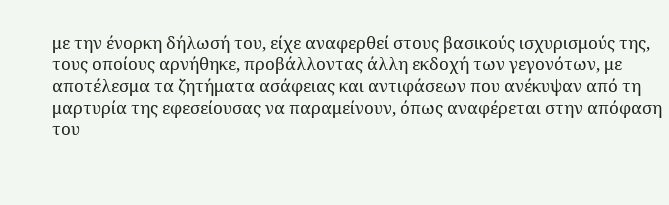με την ένορκη δήλωσή του, είχε αναφερθεί στους βασικούς ισχυρισμούς της, τους οποίους αρνήθηκε, προβάλλοντας άλλη εκδοχή των γεγονότων, με αποτέλεσμα τα ζητήματα ασάφειας και αντιφάσεων που ανέκυψαν από τη μαρτυρία της εφεσείουσας να παραμείνουν, όπως αναφέρεται στην απόφαση του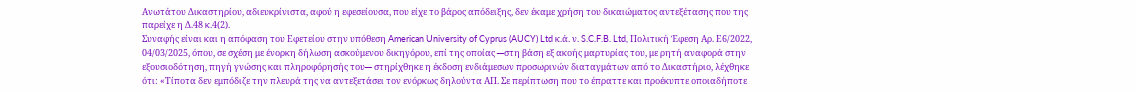Ανωτάτου Δικαστηρίου, αδιευκρίνιστα, αφού η εφεσείουσα, που είχε το βάρος απόδειξης, δεν έκαμε χρήση του δικαιώματος αντεξέτασης που της παρείχε η Δ.48 κ.4(2).
Συναφής είναι και η απόφαση του Εφετείου στην υπόθεση American University of Cyprus (AUCY) Ltd κ.ά. ν. S.C.F.B. Ltd, Πολιτική Έφεση Αρ. Ε6/2022, 04/03/2025, όπου, σε σχέση με ένορκη δήλωση ασκούμενου δικηγόρου, επί της οποίας ─στη βάση εξ ακοής μαρτυρίας του, με ρητή αναφορά στην εξουσιοδότηση, πηγή γνώσης και πληροφόρησής του─ στηρίχθηκε η έκδοση ενδιάμεσων προσωρινών διαταγμάτων από το Δικαστήριο, λέχθηκε ότι: «Τίποτα δεν εμπόδιζε την πλευρά της να αντεξετάσει τον ενόρκως δηλούντα ΑΠ. Σε περίπτωση που το έπραττε και προέκυπτε οποιαδήποτε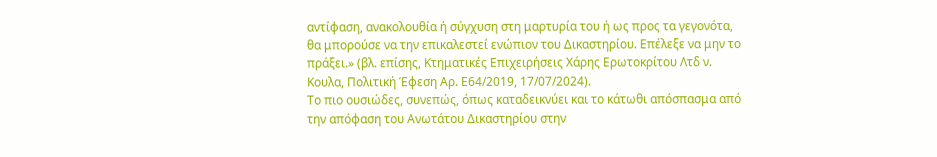αντίφαση, ανακολουθία ή σύγχυση στη μαρτυρία του ή ως προς τα γεγονότα, θα μπορούσε να την επικαλεστεί ενώπιον του Δικαστηρίου. Επέλεξε να μην το πράξει.» (βλ. επίσης, Κτηματικές Επιχειρήσεις Χάρης Ερωτοκρίτου Λτδ ν. Κουλα, Πολιτική Έφεση Αρ. Ε64/2019, 17/07/2024).
Το πιο ουσιώδες, συνεπώς, όπως καταδεικνύει και το κάτωθι απόσπασμα από την απόφαση του Ανωτάτου Δικαστηρίου στην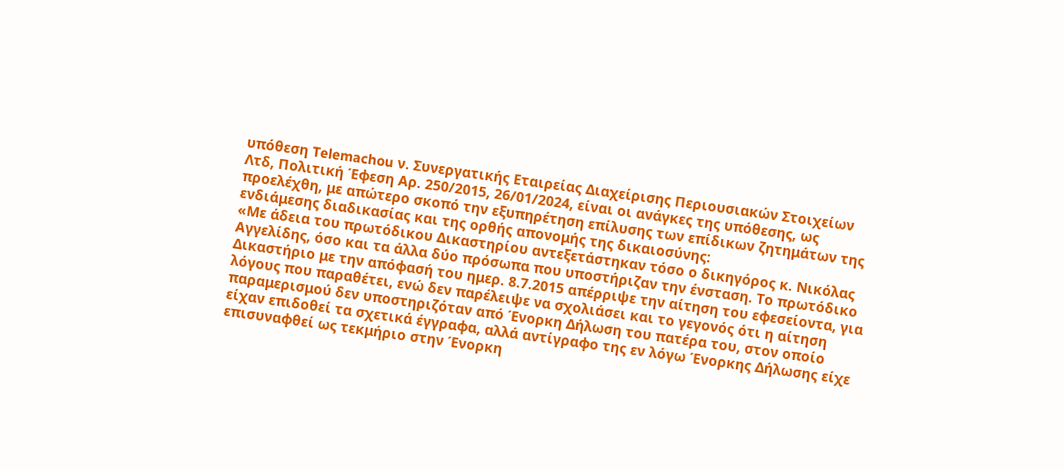υπόθεση Telemachou ν. Συνεργατικής Εταιρείας Διαχείρισης Περιουσιακών Στοιχείων Λτδ, Πολιτική Έφεση Αρ. 250/2015, 26/01/2024, είναι οι ανάγκες της υπόθεσης, ως προελέχθη, με απώτερο σκοπό την εξυπηρέτηση επίλυσης των επίδικων ζητημάτων της ενδιάμεσης διαδικασίας και της ορθής απονομής της δικαιοσύνης:
«Με άδεια του πρωτόδικου Δικαστηρίου αντεξετάστηκαν τόσο ο δικηγόρος κ. Νικόλας Αγγελίδης, όσο και τα άλλα δύο πρόσωπα που υποστήριζαν την ένσταση. Το πρωτόδικο Δικαστήριο με την απόφασή του ημερ. 8.7.2015 απέρριψε την αίτηση του εφεσείοντα, για λόγους που παραθέτει, ενώ δεν παρέλειψε να σχολιάσει και το γεγονός ότι η αίτηση παραμερισμού δεν υποστηριζόταν από Ένορκη Δήλωση του πατέρα του, στον οποίο είχαν επιδοθεί τα σχετικά έγγραφα, αλλά αντίγραφο της εν λόγω Ένορκης Δήλωσης είχε επισυναφθεί ως τεκμήριο στην Ένορκη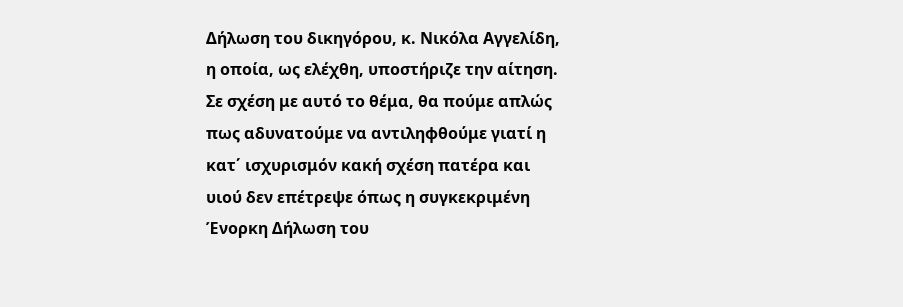Δήλωση του δικηγόρου, κ. Νικόλα Αγγελίδη, η οποία, ως ελέχθη, υποστήριζε την αίτηση. Σε σχέση με αυτό το θέμα, θα πούμε απλώς πως αδυνατούμε να αντιληφθούμε γιατί η κατ΄ ισχυρισμόν κακή σχέση πατέρα και υιού δεν επέτρεψε όπως η συγκεκριμένη Ένορκη Δήλωση του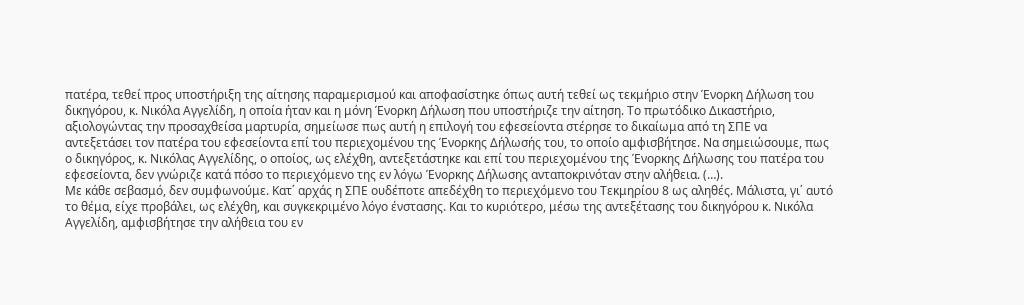πατέρα, τεθεί προς υποστήριξη της αίτησης παραμερισμού και αποφασίστηκε όπως αυτή τεθεί ως τεκμήριο στην Ένορκη Δήλωση του δικηγόρου, κ. Νικόλα Αγγελίδη, η οποία ήταν και η μόνη Ένορκη Δήλωση που υποστήριζε την αίτηση. Το πρωτόδικο Δικαστήριο, αξιολογώντας την προσαχθείσα μαρτυρία, σημείωσε πως αυτή η επιλογή του εφεσείοντα στέρησε το δικαίωμα από τη ΣΠΕ να αντεξετάσει τον πατέρα του εφεσείοντα επί του περιεχομένου της Ένορκης Δήλωσής του, το οποίο αμφισβήτησε. Να σημειώσουμε, πως ο δικηγόρος, κ. Νικόλας Αγγελίδης, ο οποίος, ως ελέχθη, αντεξετάστηκε και επί του περιεχομένου της Ένορκης Δήλωσης του πατέρα του εφεσείοντα, δεν γνώριζε κατά πόσο το περιεχόμενο της εν λόγω Ένορκης Δήλωσης ανταποκρινόταν στην αλήθεια. (…).
Με κάθε σεβασμό, δεν συμφωνούμε. Κατ΄ αρχάς η ΣΠΕ ουδέποτε απεδέχθη το περιεχόμενο του Τεκμηρίου 8 ως αληθές. Μάλιστα, γι΄ αυτό το θέμα, είχε προβάλει, ως ελέχθη, και συγκεκριμένο λόγο ένστασης. Και το κυριότερο, μέσω της αντεξέτασης του δικηγόρου κ. Νικόλα Αγγελίδη, αμφισβήτησε την αλήθεια του εν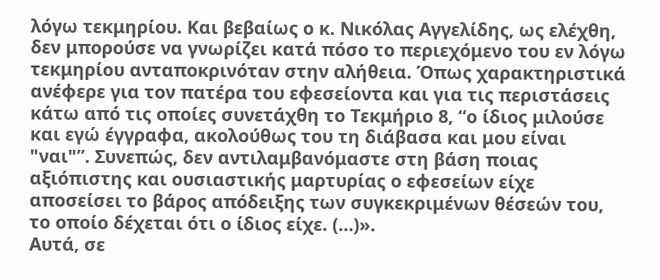λόγω τεκμηρίου. Και βεβαίως ο κ. Νικόλας Αγγελίδης, ως ελέχθη, δεν μπορούσε να γνωρίζει κατά πόσο το περιεχόμενο του εν λόγω τεκμηρίου ανταποκρινόταν στην αλήθεια. Όπως χαρακτηριστικά ανέφερε για τον πατέρα του εφεσείοντα και για τις περιστάσεις κάτω από τις οποίες συνετάχθη το Τεκμήριο 8, “ο ίδιος μιλούσε και εγώ έγγραφα, ακολούθως του τη διάβασα και μου είναι "ναι"”. Συνεπώς, δεν αντιλαμβανόμαστε στη βάση ποιας αξιόπιστης και ουσιαστικής μαρτυρίας ο εφεσείων είχε αποσείσει το βάρος απόδειξης των συγκεκριμένων θέσεών του, το οποίο δέχεται ότι ο ίδιος είχε. (…)».
Αυτά, σε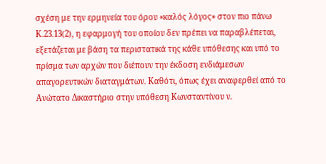σχέση με την ερμηνεία του όρου «καλός λόγος» στον πιο πάνω Κ.23.13(2), η εφαρμογή του οποίου δεν πρέπει να παραβλέπεται, εξετάζεται με βάση τα περιστατικά της κάθε υπόθεσης και υπό το πρίσμα των αρχών που διέπουν την έκδοση ενδιάμεσων απαγορευτικών διαταγμάτων. Καθότι, όπως έχει αναφερθεί από το Ανώτατο Δικαστήριο στην υπόθεση Κωνσταντίνου ν.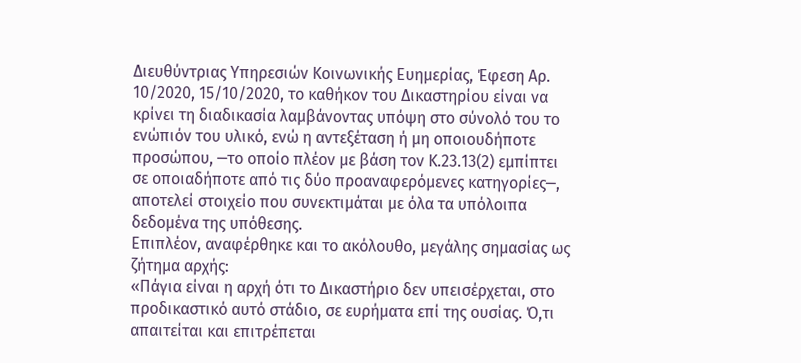Διευθύντριας Υπηρεσιών Κοινωνικής Ευημερίας, Έφεση Αρ. 10/2020, 15/10/2020, το καθήκον του Δικαστηρίου είναι να κρίνει τη διαδικασία λαμβάνοντας υπόψη στο σύνολό του το ενώπιόν του υλικό, ενώ η αντεξέταση ή μη οποιουδήποτε προσώπου, ─το οποίο πλέον με βάση τον Κ.23.13(2) εμπίπτει σε οποιαδήποτε από τις δύο προαναφερόμενες κατηγορίες─, αποτελεί στοιχείο που συνεκτιμάται με όλα τα υπόλοιπα δεδομένα της υπόθεσης.
Επιπλέον, αναφέρθηκε και το ακόλουθο, μεγάλης σημασίας ως ζήτημα αρχής:
«Πάγια είναι η αρχή ότι το Δικαστήριο δεν υπεισέρχεται, στο προδικαστικό αυτό στάδιο, σε ευρήματα επί της ουσίας. Ό,τι απαιτείται και επιτρέπεται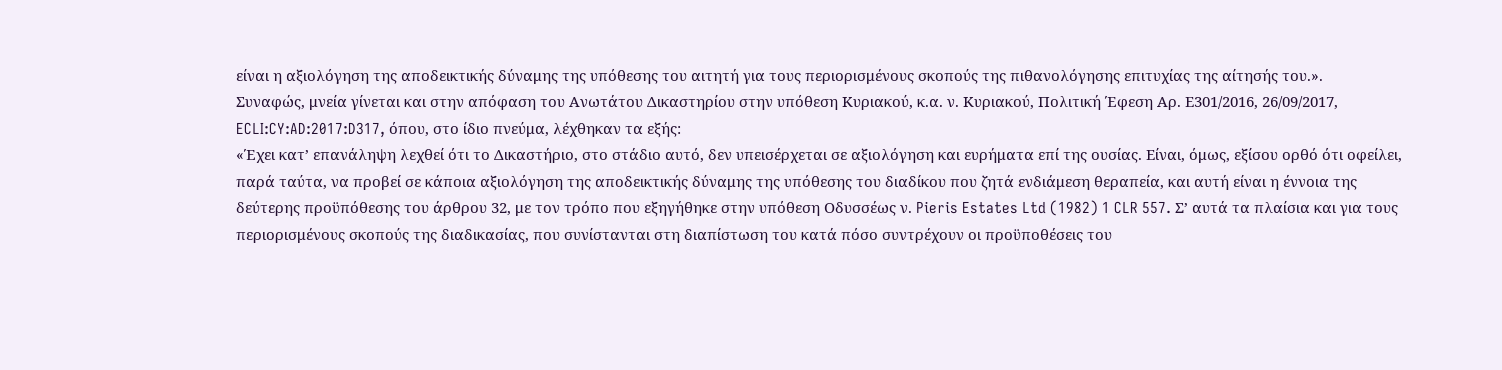είναι η αξιολόγηση της αποδεικτικής δύναμης της υπόθεσης του αιτητή για τους περιορισμένους σκοπούς της πιθανολόγησης επιτυχίας της αίτησής του.».
Συναφώς, μνεία γίνεται και στην απόφαση του Ανωτάτου Δικαστηρίου στην υπόθεση Κυριακού, κ.α. ν. Κυριακού, Πολιτική Έφεση Αρ. Ε301/2016, 26/09/2017, ECLI:CY:AD:2017:D317, όπου, στο ίδιο πνεύμα, λέχθηκαν τα εξής:
«Έχει κατ’ επανάληψη λεχθεί ότι το Δικαστήριο, στο στάδιο αυτό, δεν υπεισέρχεται σε αξιολόγηση και ευρήματα επί της ουσίας. Είναι, όμως, εξίσου ορθό ότι οφείλει, παρά ταύτα, να προβεί σε κάποια αξιολόγηση της αποδεικτικής δύναμης της υπόθεσης του διαδίκου που ζητά ενδιάμεση θεραπεία, και αυτή είναι η έννοια της δεύτερης προϋπόθεσης του άρθρου 32, με τον τρόπο που εξηγήθηκε στην υπόθεση Οδυσσέως ν. Pieris Estates Ltd (1982) 1 CLR 557. Σ’ αυτά τα πλαίσια και για τους περιορισμένους σκοπούς της διαδικασίας, που συνίστανται στη διαπίστωση του κατά πόσο συντρέχουν οι προϋποθέσεις του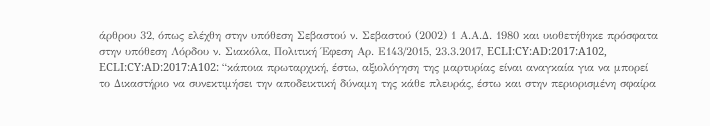άρθρου 32, όπως ελέχθη στην υπόθεση Σεβαστού ν. Σεβαστού (2002) 1 Α.Α.Δ. 1980 και υιοθετήθηκε πρόσφατα στην υπόθεση Λόρδου ν. Σιακόλα, Πολιτική Έφεση Αρ. Ε143/2015, 23.3.2017, ECLI:CY:AD:2017:A102, ECLI:CY:AD:2017:A102: “κάποια πρωταρχική, έστω, αξιολόγηση της μαρτυρίας είναι αναγκαία για να μπορεί το Δικαστήριο να συνεκτιμήσει την αποδεικτική δύναμη της κάθε πλευράς, έστω και στην περιορισμένη σφαίρα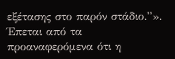εξέτασης στο παρόν στάδιο.”».
Έπεται από τα προαναφερόμενα ότι η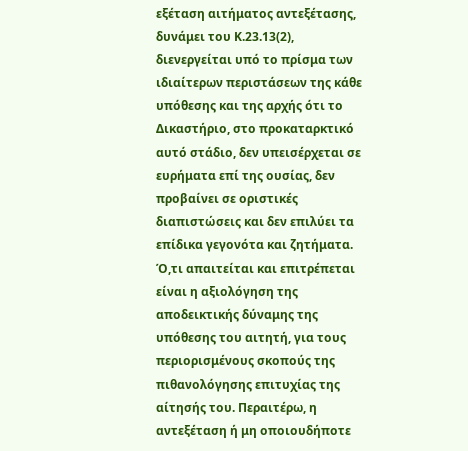εξέταση αιτήματος αντεξέτασης, δυνάμει του Κ.23.13(2), διενεργείται υπό το πρίσμα των ιδιαίτερων περιστάσεων της κάθε υπόθεσης και της αρχής ότι το Δικαστήριο, στο προκαταρκτικό αυτό στάδιο, δεν υπεισέρχεται σε ευρήματα επί της ουσίας, δεν προβαίνει σε οριστικές διαπιστώσεις και δεν επιλύει τα επίδικα γεγονότα και ζητήματα. Ό,τι απαιτείται και επιτρέπεται είναι η αξιολόγηση της αποδεικτικής δύναμης της υπόθεσης του αιτητή, για τους περιορισμένους σκοπούς της πιθανολόγησης επιτυχίας της αίτησής του. Περαιτέρω, η αντεξέταση ή μη οποιουδήποτε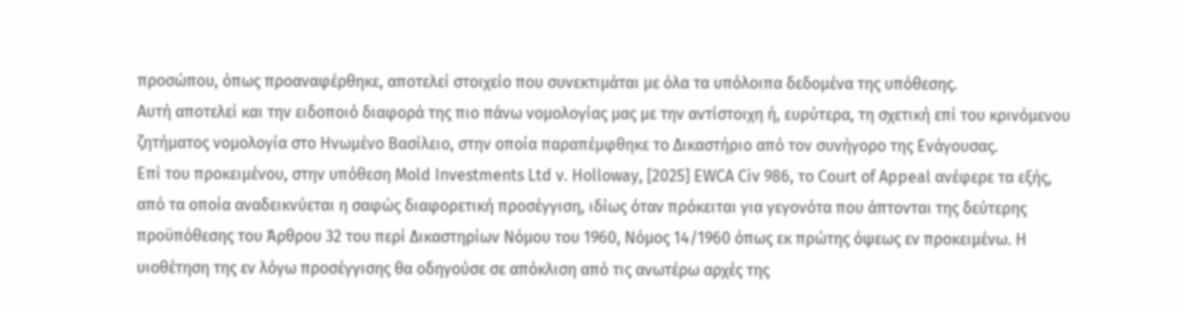προσώπου, όπως προαναφέρθηκε, αποτελεί στοιχείο που συνεκτιμάται με όλα τα υπόλοιπα δεδομένα της υπόθεσης.
Αυτή αποτελεί και την ειδοποιό διαφορά της πιο πάνω νομολογίας μας με την αντίστοιχη ή, ευρύτερα, τη σχετική επί του κρινόμενου ζητήματος νομολογία στο Ηνωμένο Βασίλειο, στην οποία παραπέμφθηκε το Δικαστήριο από τον συνήγορο της Ενάγουσας.
Επί του προκειμένου, στην υπόθεση Mold Investments Ltd v. Holloway, [2025] EWCA Civ 986, το Court of Appeal ανέφερε τα εξής, από τα οποία αναδεικνύεται η σαφώς διαφορετική προσέγγιση, ιδίως όταν πρόκειται για γεγονότα που άπτονται της δεύτερης προϋπόθεσης του Άρθρου 32 του περί Δικαστηρίων Νόμου του 1960, Νόμος 14/1960 όπως εκ πρώτης όψεως εν προκειμένω. Η υιοθέτηση της εν λόγω προσέγγισης θα οδηγούσε σε απόκλιση από τις ανωτέρω αρχές της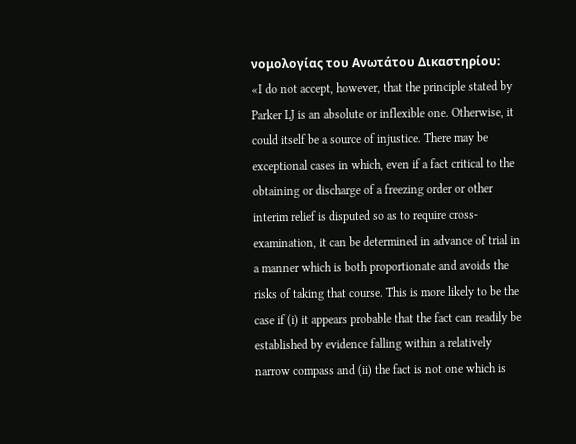νομολογίας του Ανωτάτου Δικαστηρίου:
«I do not accept, however, that the principle stated by Parker LJ is an absolute or inflexible one. Otherwise, it could itself be a source of injustice. There may be exceptional cases in which, even if a fact critical to the obtaining or discharge of a freezing order or other interim relief is disputed so as to require cross-examination, it can be determined in advance of trial in a manner which is both proportionate and avoids the risks of taking that course. This is more likely to be the case if (i) it appears probable that the fact can readily be established by evidence falling within a relatively narrow compass and (ii) the fact is not one which is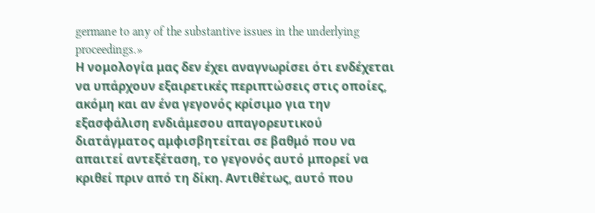germane to any of the substantive issues in the underlying proceedings.»
Η νομολογία μας δεν έχει αναγνωρίσει ότι ενδέχεται να υπάρχουν εξαιρετικές περιπτώσεις στις οποίες, ακόμη και αν ένα γεγονός κρίσιμο για την εξασφάλιση ενδιάμεσου απαγορευτικού διατάγματος αμφισβητείται σε βαθμό που να απαιτεί αντεξέταση, το γεγονός αυτό μπορεί να κριθεί πριν από τη δίκη. Αντιθέτως, αυτό που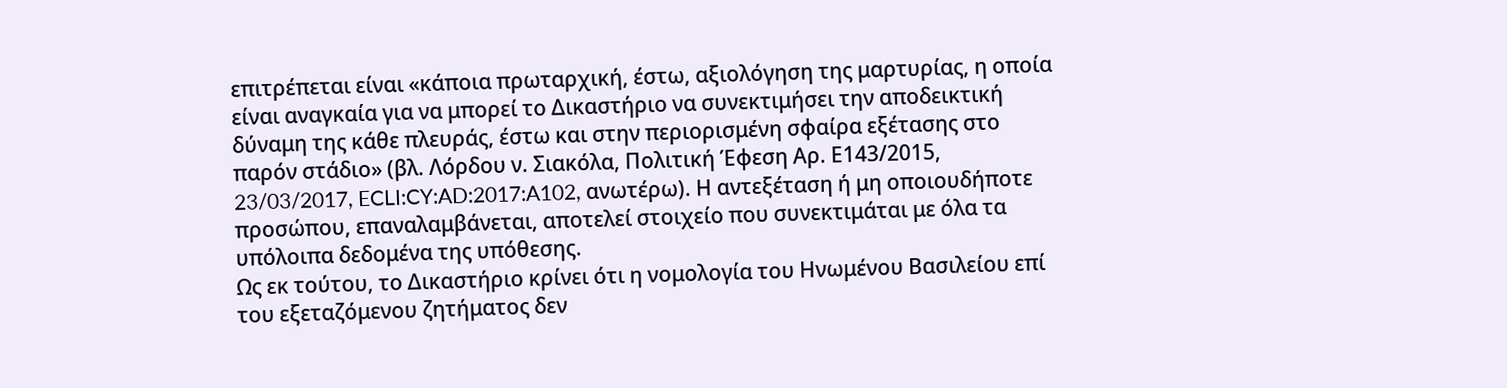επιτρέπεται είναι «κάποια πρωταρχική, έστω, αξιολόγηση της μαρτυρίας, η οποία είναι αναγκαία για να μπορεί το Δικαστήριο να συνεκτιμήσει την αποδεικτική δύναμη της κάθε πλευράς, έστω και στην περιορισμένη σφαίρα εξέτασης στο παρόν στάδιο» (βλ. Λόρδου ν. Σιακόλα, Πολιτική Έφεση Αρ. Ε143/2015, 23/03/2017, ECLI:CY:AD:2017:A102, ανωτέρω). Η αντεξέταση ή μη οποιουδήποτε προσώπου, επαναλαμβάνεται, αποτελεί στοιχείο που συνεκτιμάται με όλα τα υπόλοιπα δεδομένα της υπόθεσης.
Ως εκ τούτου, το Δικαστήριο κρίνει ότι η νομολογία του Ηνωμένου Βασιλείου επί του εξεταζόμενου ζητήματος δεν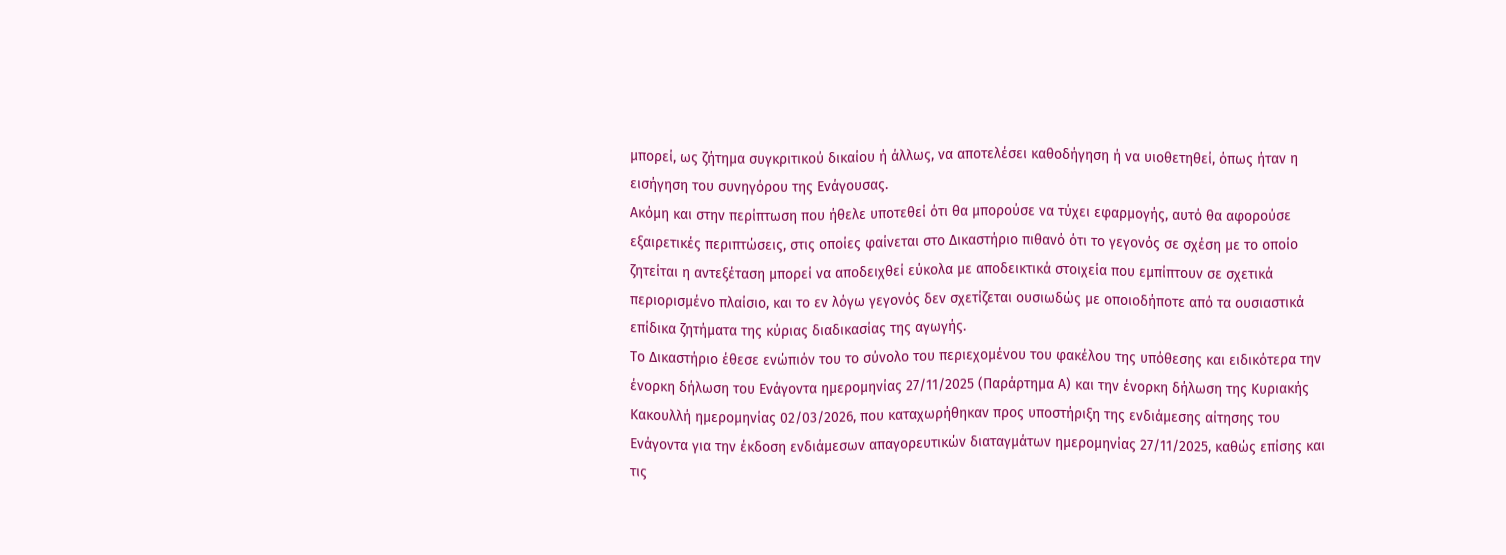μπορεί, ως ζήτημα συγκριτικού δικαίου ή άλλως, να αποτελέσει καθοδήγηση ή να υιοθετηθεί, όπως ήταν η εισήγηση του συνηγόρου της Ενάγουσας.
Ακόμη και στην περίπτωση που ήθελε υποτεθεί ότι θα μπορούσε να τύχει εφαρμογής, αυτό θα αφορούσε εξαιρετικές περιπτώσεις, στις οποίες φαίνεται στο Δικαστήριο πιθανό ότι το γεγονός σε σχέση με το οποίο ζητείται η αντεξέταση μπορεί να αποδειχθεί εύκολα με αποδεικτικά στοιχεία που εμπίπτουν σε σχετικά περιορισμένο πλαίσιο, και το εν λόγω γεγονός δεν σχετίζεται ουσιωδώς με οποιοδήποτε από τα ουσιαστικά επίδικα ζητήματα της κύριας διαδικασίας της αγωγής.
Το Δικαστήριο έθεσε ενώπιόν του το σύνολο του περιεχομένου του φακέλου της υπόθεσης και ειδικότερα την ένορκη δήλωση του Ενάγοντα ημερομηνίας 27/11/2025 (Παράρτημα Α) και την ένορκη δήλωση της Κυριακής Κακουλλή ημερομηνίας 02/03/2026, που καταχωρήθηκαν προς υποστήριξη της ενδιάμεσης αίτησης του Ενάγοντα για την έκδοση ενδιάμεσων απαγορευτικών διαταγμάτων ημερομηνίας 27/11/2025, καθώς επίσης και τις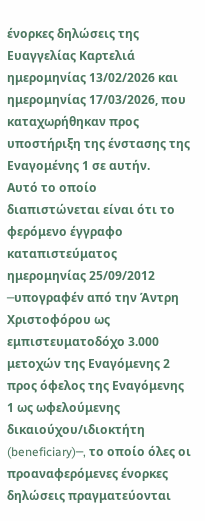ένορκες δηλώσεις της Ευαγγελίας Καρτελιά ημερομηνίας 13/02/2026 και ημερομηνίας 17/03/2026, που καταχωρήθηκαν προς υποστήριξη της ένστασης της Εναγομένης 1 σε αυτήν.
Αυτό το οποίο διαπιστώνεται είναι ότι το φερόμενο έγγραφο καταπιστεύματος ημερομηνίας 25/09/2012 ─υπογραφέν από την Άντρη Χριστοφόρου ως εμπιστευματοδόχο 3.000 μετοχών της Εναγόμενης 2 προς όφελος της Εναγόμενης 1 ως ωφελούμενης δικαιούχου/ιδιοκτήτη (beneficiary)─, το οποίο όλες οι προαναφερόμενες ένορκες δηλώσεις πραγματεύονται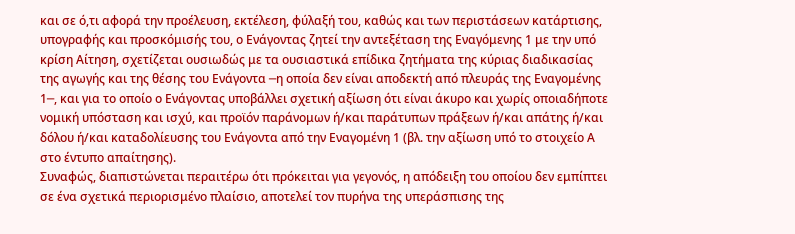και σε ό,τι αφορά την προέλευση, εκτέλεση, φύλαξή του, καθώς και των περιστάσεων κατάρτισης, υπογραφής και προσκόμισής του, ο Ενάγοντας ζητεί την αντεξέταση της Εναγόμενης 1 με την υπό κρίση Αίτηση, σχετίζεται ουσιωδώς με τα ουσιαστικά επίδικα ζητήματα της κύριας διαδικασίας της αγωγής και της θέσης του Ενάγοντα ─η οποία δεν είναι αποδεκτή από πλευράς της Εναγομένης 1─, και για το οποίο ο Ενάγοντας υποβάλλει σχετική αξίωση ότι είναι άκυρο και χωρίς οποιαδήποτε νομική υπόσταση και ισχύ, και προϊόν παράνομων ή/και παράτυπων πράξεων ή/και απάτης ή/και δόλου ή/και καταδολίευσης του Ενάγοντα από την Εναγομένη 1 (βλ. την αξίωση υπό το στοιχείο Α στο έντυπο απαίτησης).
Συναφώς, διαπιστώνεται περαιτέρω ότι πρόκειται για γεγονός, η απόδειξη του οποίου δεν εμπίπτει σε ένα σχετικά περιορισμένο πλαίσιο, αποτελεί τον πυρήνα της υπεράσπισης της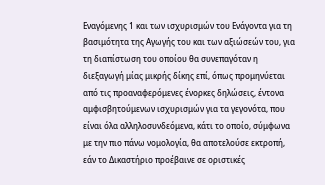Εναγόμενης 1 και των ισχυρισμών του Ενάγοντα για τη βασιμότητα της Αγωγής του και των αξιώσεών του, για τη διαπίστωση του οποίου θα συνεπαγόταν η διεξαγωγή μίας μικρής δίκης επί, όπως προμηνύεται από τις προαναφερόμενες ένορκες δηλώσεις, έντονα αμφισβητούμενων ισχυρισμών για τα γεγονότα, που είναι όλα αλληλοσυνδεόμενα, κάτι το οποίο, σύμφωνα με την πιο πάνω νομολογία, θα αποτελούσε εκτροπή, εάν το Δικαστήριο προέβαινε σε οριστικές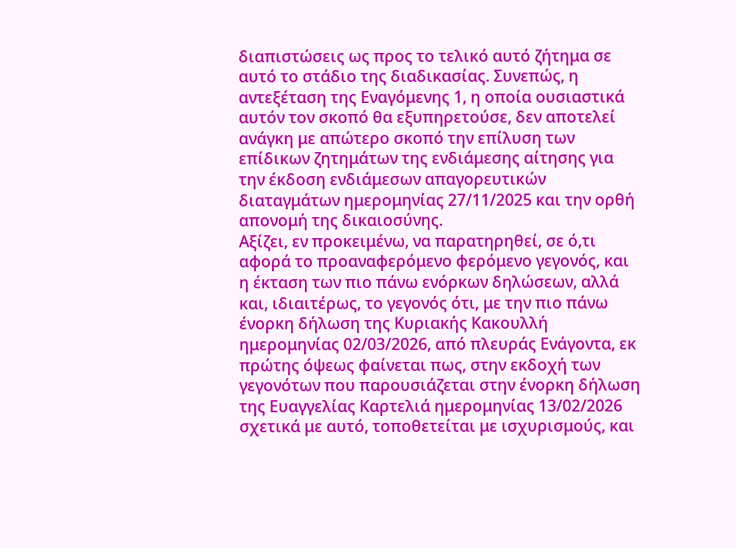διαπιστώσεις ως προς το τελικό αυτό ζήτημα σε αυτό το στάδιο της διαδικασίας. Συνεπώς, η αντεξέταση της Εναγόμενης 1, η οποία ουσιαστικά αυτόν τον σκοπό θα εξυπηρετούσε, δεν αποτελεί ανάγκη με απώτερο σκοπό την επίλυση των επίδικων ζητημάτων της ενδιάμεσης αίτησης για την έκδοση ενδιάμεσων απαγορευτικών διαταγμάτων ημερομηνίας 27/11/2025 και την ορθή απονομή της δικαιοσύνης.
Αξίζει, εν προκειμένω, να παρατηρηθεί, σε ό,τι αφορά το προαναφερόμενο φερόμενο γεγονός, και η έκταση των πιο πάνω ενόρκων δηλώσεων, αλλά και, ιδιαιτέρως, το γεγονός ότι, με την πιο πάνω ένορκη δήλωση της Κυριακής Κακουλλή ημερομηνίας 02/03/2026, από πλευράς Ενάγοντα, εκ πρώτης όψεως φαίνεται πως, στην εκδοχή των γεγονότων που παρουσιάζεται στην ένορκη δήλωση της Ευαγγελίας Καρτελιά ημερομηνίας 13/02/2026 σχετικά με αυτό, τοποθετείται με ισχυρισμούς, και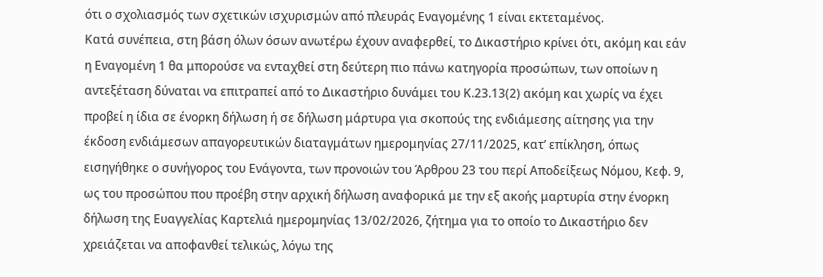ότι ο σχολιασμός των σχετικών ισχυρισμών από πλευράς Εναγομένης 1 είναι εκτεταμένος.
Κατά συνέπεια, στη βάση όλων όσων ανωτέρω έχουν αναφερθεί, το Δικαστήριο κρίνει ότι, ακόμη και εάν η Εναγομένη 1 θα μπορούσε να ενταχθεί στη δεύτερη πιο πάνω κατηγορία προσώπων, των οποίων η αντεξέταση δύναται να επιτραπεί από το Δικαστήριο δυνάμει του Κ.23.13(2) ακόμη και χωρίς να έχει προβεί η ίδια σε ένορκη δήλωση ή σε δήλωση μάρτυρα για σκοπούς της ενδιάμεσης αίτησης για την έκδοση ενδιάμεσων απαγορευτικών διαταγμάτων ημερομηνίας 27/11/2025, κατ’ επίκληση, όπως εισηγήθηκε ο συνήγορος του Ενάγοντα, των προνοιών του Άρθρου 23 του περί Αποδείξεως Νόμου, Κεφ. 9, ως του προσώπου που προέβη στην αρχική δήλωση αναφορικά με την εξ ακοής μαρτυρία στην ένορκη δήλωση της Ευαγγελίας Καρτελιά ημερομηνίας 13/02/2026, ζήτημα για το οποίο το Δικαστήριο δεν χρειάζεται να αποφανθεί τελικώς, λόγω της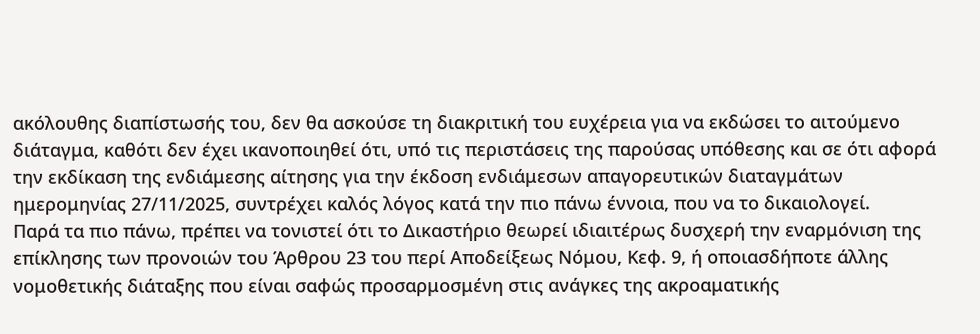ακόλουθης διαπίστωσής του, δεν θα ασκούσε τη διακριτική του ευχέρεια για να εκδώσει το αιτούμενο διάταγμα, καθότι δεν έχει ικανοποιηθεί ότι, υπό τις περιστάσεις της παρούσας υπόθεσης και σε ότι αφορά την εκδίκαση της ενδιάμεσης αίτησης για την έκδοση ενδιάμεσων απαγορευτικών διαταγμάτων ημερομηνίας 27/11/2025, συντρέχει καλός λόγος κατά την πιο πάνω έννοια, που να το δικαιολογεί.
Παρά τα πιο πάνω, πρέπει να τονιστεί ότι το Δικαστήριο θεωρεί ιδιαιτέρως δυσχερή την εναρμόνιση της επίκλησης των προνοιών του Άρθρου 23 του περί Αποδείξεως Νόμου, Κεφ. 9, ή οποιασδήποτε άλλης νομοθετικής διάταξης που είναι σαφώς προσαρμοσμένη στις ανάγκες της ακροαματικής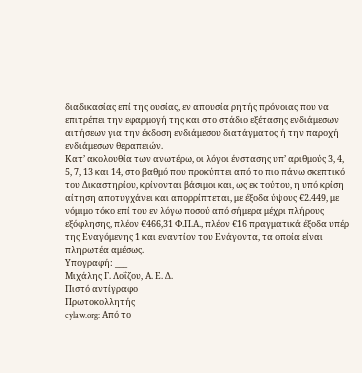διαδικασίας επί της ουσίας, εν απουσία ρητής πρόνοιας που να επιτρέπει την εφαρμογή της και στο στάδιο εξέτασης ενδιάμεσων αιτήσεων για την έκδοση ενδιάμεσου διατάγματος ή την παροχή ενδιάμεσων θεραπειών.
Κατ’ ακολουθία των ανωτέρω, οι λόγοι ένστασης υπ’ αριθμούς 3, 4, 5, 7, 13 και 14, στο βαθμό που προκύπτει από το πιο πάνω σκεπτικό του Δικαστηρίου, κρίνονται βάσιμοι και, ως εκ τούτου, η υπό κρίση αίτηση αποτυγχάνει και απορρίπτεται, με έξοδα ύψους €2.449, με νόμιμο τόκο επί του εν λόγω ποσού από σήμερα μέχρι πλήρους εξόφλησης, πλέον €466,31 Φ.Π.Α., πλέον €16 πραγματικά έξοδα υπέρ της Εναγόμενης 1 και εναντίον του Ενάγοντα, τα οποία είναι πληρωτέα αμέσως.
Υπογραφή: ___
Μιχάλης Γ. Λοΐζου, Α. Ε. Δ.
Πιστό αντίγραφο
Πρωτοκολλητής
cylaw.org: Από το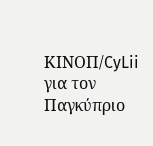ΚΙΝOΠ/CyLii για τον Παγκύπριο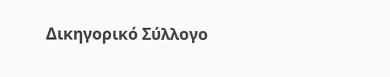Δικηγορικό Σύλλογο